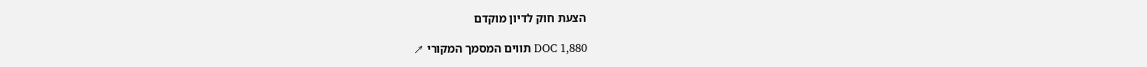הצעת חוק לדיון מוקדם

DOC 1,880 תווים המסמך המקורי ↗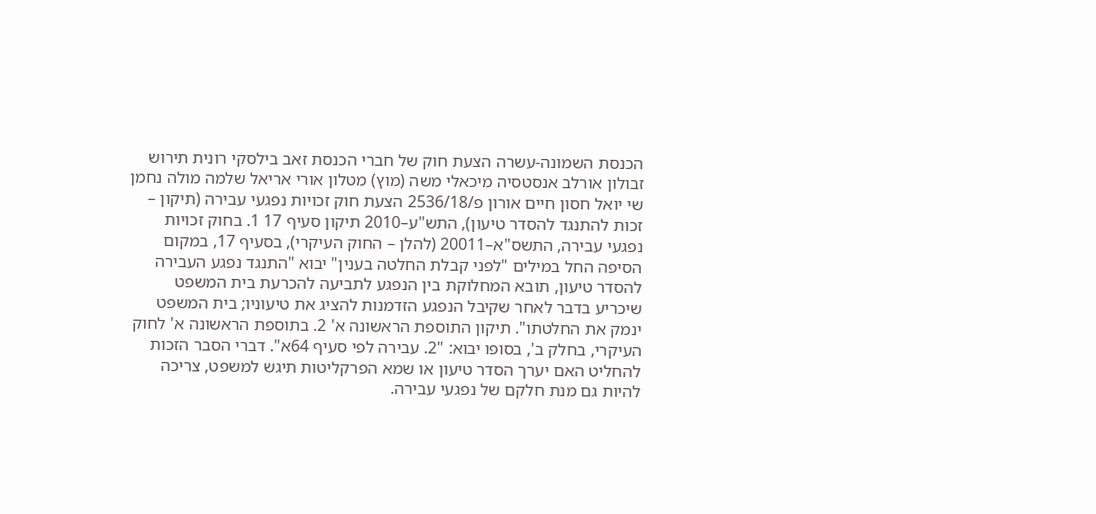הכנסת השמונה-עשרה הצעת חוק של חברי הכנסת זאב בילסקי רונית תירוש זבולון אורלב אנסטסיה מיכאלי משה (מוץ) מטלון אורי אריאל שלמה מולה נחמן שי יואל חסון חיים אורון פ/2536/18 הצעת חוק זכויות נפגעי עבירה (תיקון – זכות להתנגד להסדר טיעון), התש"ע–2010 תיקון סעיף 17 1. בחוק זכויות נפגעי עבירה, התשס"א–20011 (להלן – החוק העיקרי), בסעיף 17, במקום הסיפה החל במילים "לפני קבלת החלטה בענין" יבוא "התנגד נפגע העבירה להסדר טיעון, תובא המחלוקת בין הנפגע לתביעה להכרעת בית המשפט שיכריע בדבר לאחר שקיבל הנפגע הזדמנות להציג את טיעוניו; בית המשפט ינמק את החלטתו". תיקון התוספת הראשונה א' 2. בתוספת הראשונה א' לחוק העיקרי, בחלק ב', בסופו יבוא: "2. עבירה לפי סעיף 64א". דברי הסבר הזכות להחליט האם יערך הסדר טיעון או שמא הפרקליטות תיגש למשפט, צריכה להיות גם מנת חלקם של נפגעי עבירה.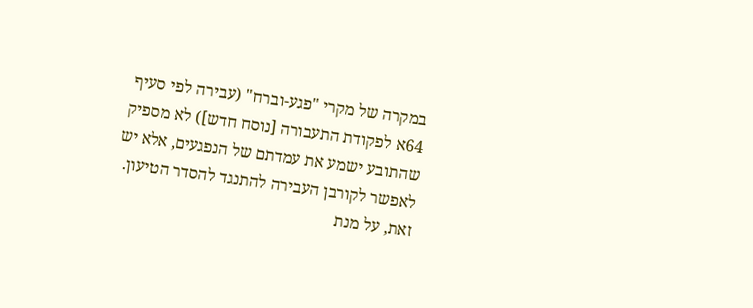במקרה של מקרי "פגע-וברח" (עבירה לפי סעיף 64א לפקודת התעבורה [נוסח חדש]) לא מספיק שהתובע ישמע את עמדתם של הנפגעים, אלא יש לאפשר לקורבן העבירה להתנגד להסדר הטיעון. זאת, על מנת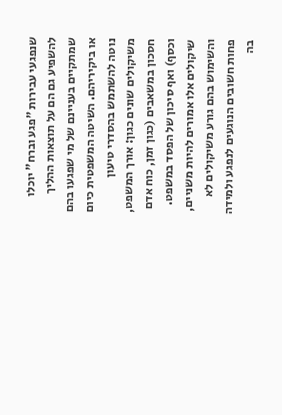שנפגעי עבירות "פגע וברח" יוכלו להשפיע גם הם על תוצאות ההליך שמתקיים בעניינם של מי שפגעו בהם או ביקיריהם. השיטה המשפטית כיום נוטה להשתמש בהסדרי טיעון משיקולים שונים כגון: אורך המשפט, חסכון במשאבים (כגון זמן, כוח אדם וכסף) ואף סיכון של הפסד במשפט. שיקולים אלו אמורים להיות משניים, והשימוש בהם גורע משיקולים לא פחות חשובים הנוגעים לנפגע ולמידה בה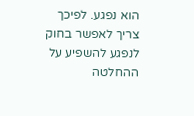הוא נפגע. לפיכך צריך לאפשר בחוק לנפגע להשפיע על ההחלטה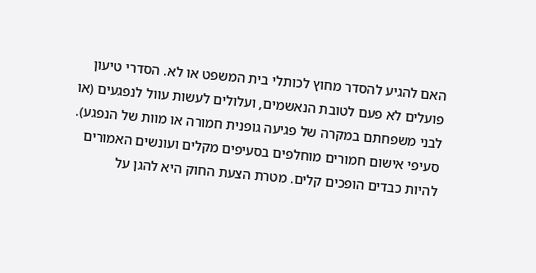האם להגיע להסדר מחוץ לכותלי בית המשפט או לא. הסדרי טיעון פועלים לא פעם לטובת הנאשמים, ועלולים לעשות עוול לנפגעים (או לבני משפחתם במקרה של פגיעה גופנית חמורה או מוות של הנפגע). סעיפי אישום חמורים מוחלפים בסעיפים מקלים ועונשים האמורים להיות כבדים הופכים קלים. מטרת הצעת החוק היא להגן על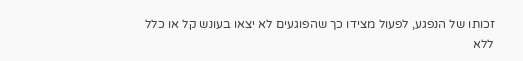זכותו של הנפגע, לפעול מצידו כך שהפוגעים לא יצאו בעונש קל או כלל ללא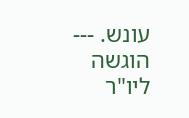עונש. --- הוגשה ליו"ר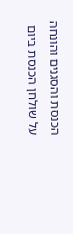הכנסת והסגנים והונחה על שולחן הכנסת ביום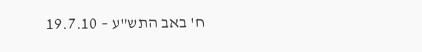ח' באב התש"ע – 19.7.10